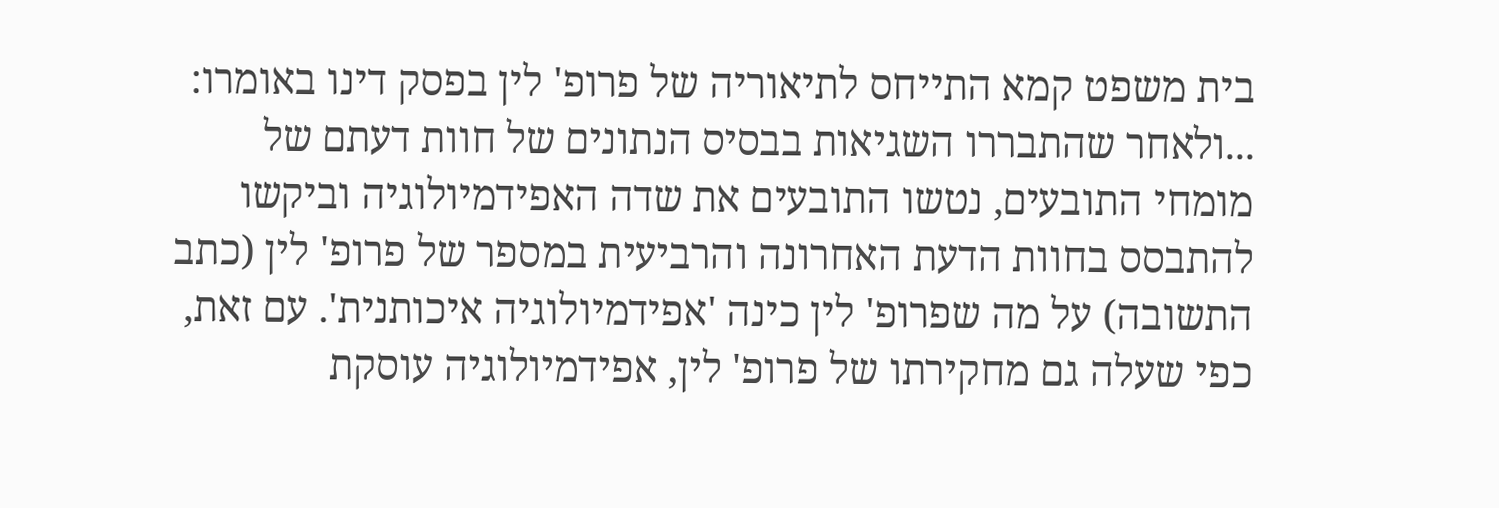בית משפט קמא התייחס לתיאוריה של פרופ' לין בפסק דינו באומרו:
...ולאחר שהתבררו השגיאות בבסיס הנתונים של חוות דעתם של מומחי התובעים, נטשו התובעים את שדה האפידמיולוגיה וביקשו להתבסס בחוות הדעת האחרונה והרביעית במספר של פרופ' לין (כתב התשובה) על מה שפרופ' לין כינה 'אפידמיולוגיה איכותנית'. עם זאת, כפי שעלה גם מחקירתו של פרופ' לין, אפידמיולוגיה עוסקת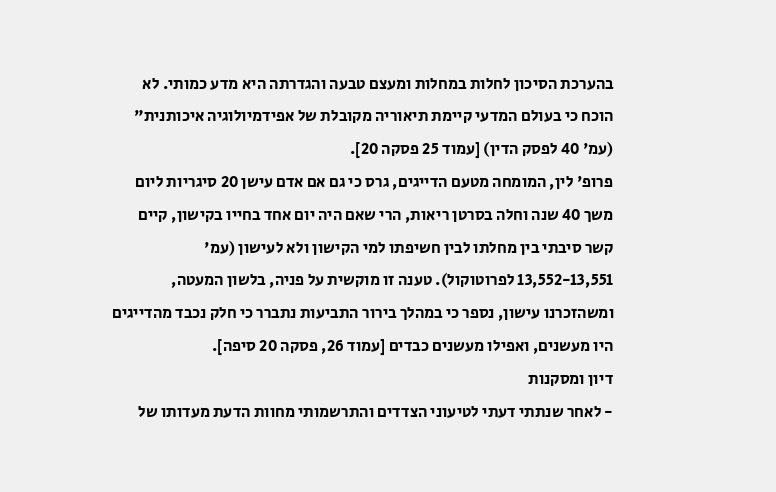בהערכת הסיכון לחלות במחלות ומעצם טבעה והגדרתה היא מדע כמותי. לא הוכח כי בעולם המדעי קיימת תיאוריה מקובלת של אפידמיולוגיה איכותנית" (עמ' 40 לפסק הדין) [עמוד 25 פסקה 20].
פרופ' לין, המומחה מטעם הדייגים, גרס כי גם אם אדם עישן 20 סיגריות ליום משך 40 שנה וחלה בסרטן ריאות, הרי שאם היה יום אחד בחייו בקישון, קיים קשר סיבתי בין מחלתו לבין חשיפתו למי הקישון ולא לעישון (עמ' 13,552-13,551 לפרוטוקול). טענה זו מוקשית על פניה, בלשון המעטה, ומשהזכרנו עישון, נספר כי במהלך בירור התביעות נתברר כי חלק נכבד מהדייגים היו מעשנים, ואפילו מעשנים כבדים [עמוד 26, פסקה 20 סיפה].
דיון ומסקנות
- לאחר שנתתי דעתי לטיעוני הצדדים והתרשמותי מחוות הדעת מעדותו של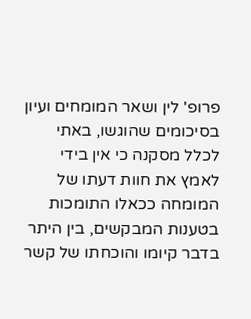פרופ' לין ושאר המומחים ועיון בסיכומים שהוגשו, באתי לכלל מסקנה כי אין בידי לאמץ את חוות דעתו של המומחה ככאלו התומכות בטענות המבקשים, בין היתר בדבר קיומו והוכחתו של קשר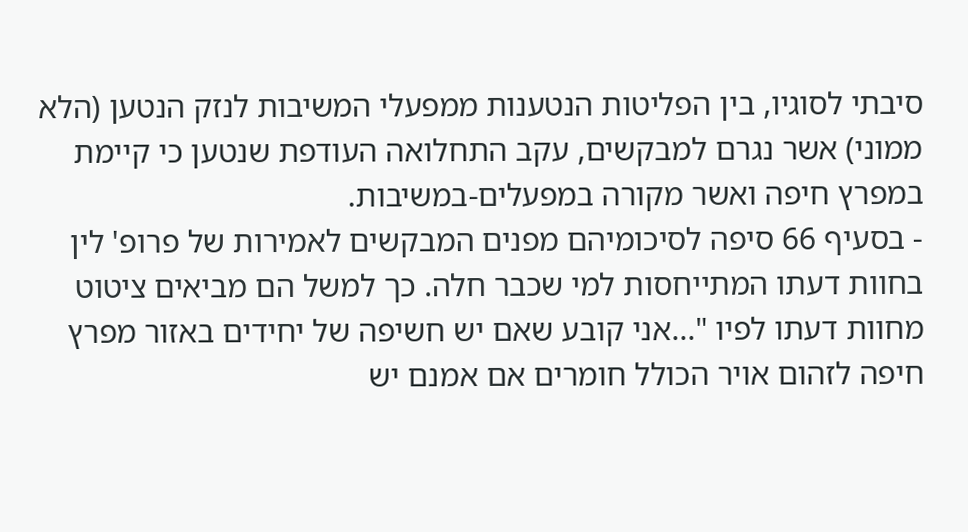סיבתי לסוגיו, בין הפליטות הנטענות ממפעלי המשיבות לנזק הנטען (הלא ממוני) אשר נגרם למבקשים, עקב התחלואה העודפת שנטען כי קיימת במפרץ חיפה ואשר מקורה במפעלים-במשיבות.
- בסעיף 66 סיפה לסיכומיהם מפנים המבקשים לאמירות של פרופ' לין בחוות דעתו המתייחסות למי שכבר חלה. כך למשל הם מביאים ציטוט מחוות דעתו לפיו "...אני קובע שאם יש חשיפה של יחידים באזור מפרץ חיפה לזהום אויר הכולל חומרים אם אמנם יש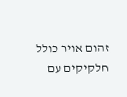זהום אויר כולל חלקיקים עם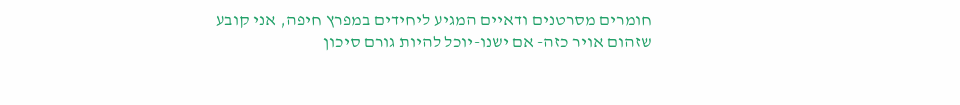חומרים מסרטנים ודאיים המגיע ליחידים במפרץ חיפה, אני קובע שזהום אויר כזה- אם ישנו-יוכל להיות גורם סיכון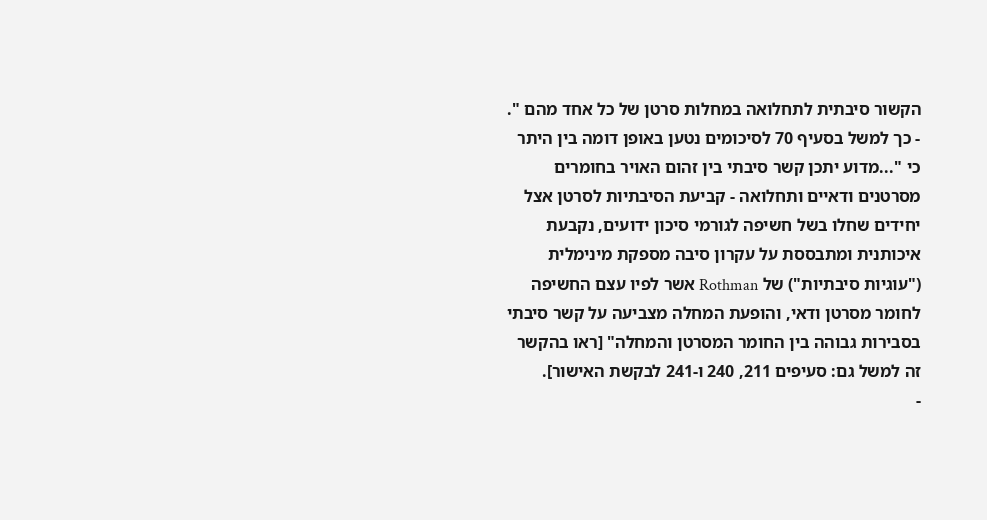הקשור סיבתית לתחלואה במחלות סרטן של כל אחד מהם ".
- כך למשל בסעיף 70 לסיכומים נטען באופן דומה בין היתר כי "...מדוע יתכן קשר סיבתי בין זהום האויר בחומרים מסרטנים ודאיים ותחלואה - קביעת הסיבתיות לסרטן אצל יחידים שחלו בשל חשיפה לגורמי סיכון ידועים, נקבעת איכותנית ומתבססת על עקרון סיבה מספקת מינימלית ("עוגיות סיבתיות") של Rothman אשר לפיו עצם החשיפה לחומר מסרטן ודאי, והופעת המחלה מצביעה על קשר סיבתי בסבירות גבוהה בין החומר המסרטן והמחלה" [ראו בהקשר זה למשל גם: סעיפים 211, 240 ו-241 לבקשת האישור].
-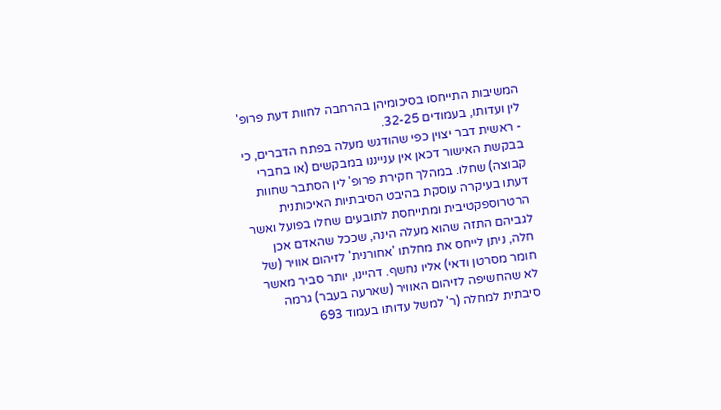המשיבות התייחסו בסיכומיהן בהרחבה לחוות דעת פרופ' לין ועדותו, בעמודים 32-25.
- ראשית דבר יצוין כפי שהודגש מעלה בפתח הדברים, כי בבקשת האישור דכאן אין ענייננו במבקשים (או בחברי קבוצה) שחלו. במהלך חקירת פרופ' לין הסתבר שחוות דעתו בעיקרה עוסקת בהיבט הסיבתיות האיכותנית הרטרוספקטיבית ומתייחסת לתובעים שחלו בפועל ואשר לגביהם התזה שהוא מעלה הינה, שככל שהאדם אכן חלה, ניתן לייחס את מחלתו 'אחורנית' לזיהום אוויר (של חומר מסרטן ודאי) אליו נחשף. דהיינו, יותר סביר מאשר לא שהחשיפה לזיהום האוויר (שארעה בעבר) גרמה סיבתית למחלה (ר' למשל עדותו בעמוד 693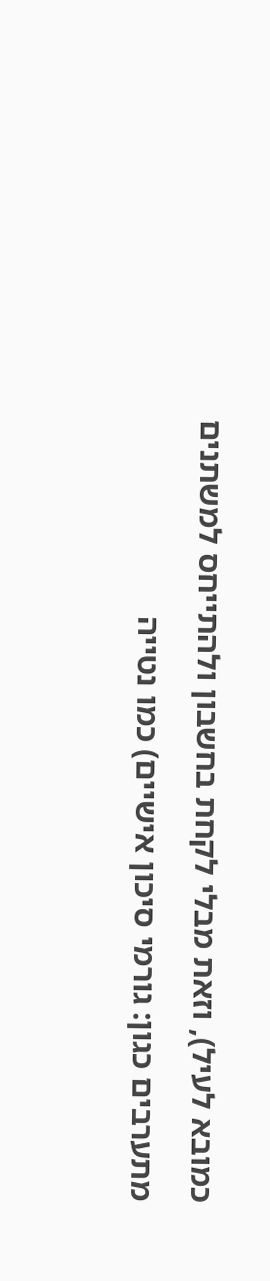כמובא לעיל), וזאת מבלי לקחת בחשבון ולהתייחס למשתנים מתערבים כגון: גורמי סיכון אישיים) כמו נטייה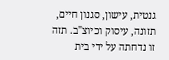גנטית, עישון, סגנון חיים, תזונה, עיסוק וכיוצ"ב. תזה זו נדחתה על ידי בית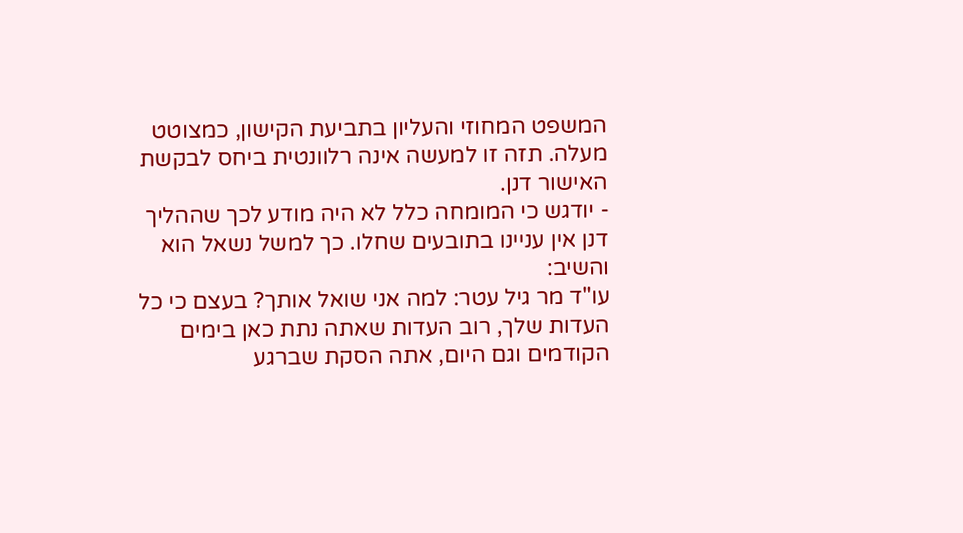המשפט המחוזי והעליון בתביעת הקישון, כמצוטט מעלה. תזה זו למעשה אינה רלוונטית ביחס לבקשת האישור דנן.
- יודגש כי המומחה כלל לא היה מודע לכך שההליך דנן אין עניינו בתובעים שחלו. כך למשל נשאל הוא והשיב:
עו"ד מר גיל עטר: למה אני שואל אותך? בעצם כי כל העדות שלך, רוב העדות שאתה נתת כאן בימים הקודמים וגם היום, אתה הסקת שברגע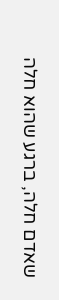שאדם חלה, ברגע שהוא חלה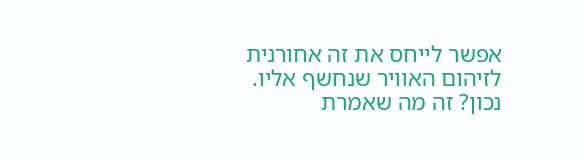אפשר לייחס את זה אחורנית לזיהום האוויר שנחשף אליו. נכון? זה מה שאמרת